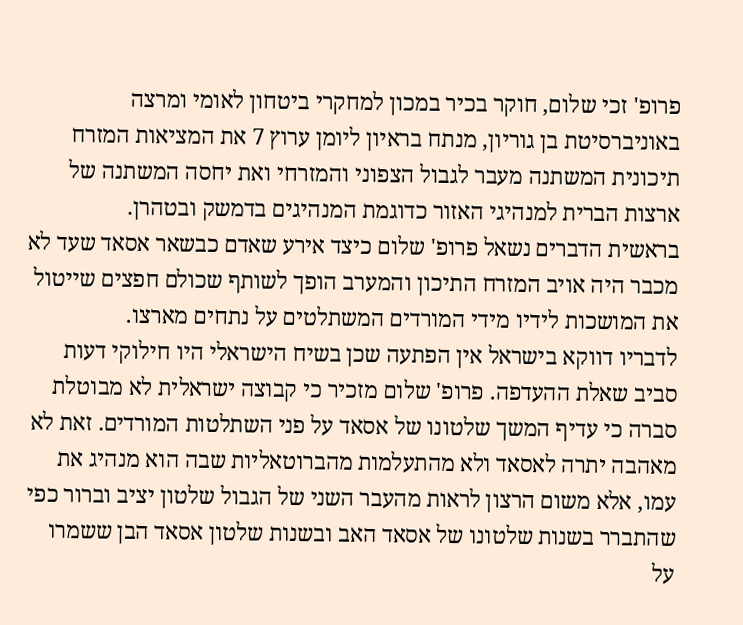פרופ' זכי שלום, חוקר בכיר במכון למחקרי ביטחון לאומי ומרצה באוניברסיטת בן גוריון, מנתח בראיון ליומן ערוץ 7 את המציאות המזרח תיכונית המשתנה מעבר לגבול הצפוני והמזרחי ואת יחסה המשתנה של ארצות הברית למנהיגי האזור כדוגמת המנהיגים בדמשק ובטהרן.
בראשית הדברים נשאל פרופ' שלום כיצד אירע שאדם כבשאר אסאד שעד לא מכבר היה אויב המזרח התיכון והמערב הופך לשותף שכולם חפצים שייטול את המושכות לידיו מידי המורדים המשתלטים על נתחים מארצו.
לדבריו דווקא בישראל אין הפתעה שכן בשיח הישראלי היו חילוקי דעות סביב שאלת ההעדפה. פרופ' שלום מזכיר כי קבוצה ישראלית לא מבוטלת סברה כי עדיף המשך שלטונו של אסאד על פני השתלטות המורדים. זאת לא מאהבה יתרה לאסאד ולא מהתעלמות מהברוטאליות שבה הוא מנהיג את עמו, אלא משום הרצון לראות מהעבר השני של הגבול שלטון יציב וברור כפי שהתברר בשנות שלטונו של אסאד האב ובשנות שלטון אסאד הבן ששמרו על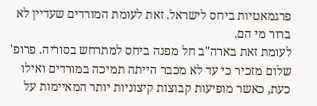פרגמאטיות ביחס לישראל. זאת לעומת המורדים שעדיין לא ברור מי הם.
לעומת זאת בארה"ב חל מפנה ביחס למתרחש בסוריה. פרופ' שלום מזכיר כי עד לא מכבר הייתה תמיכה במורדים ואילו כעת, כאשר מופיעות קבוצות קיצוניות יותר המאיימות על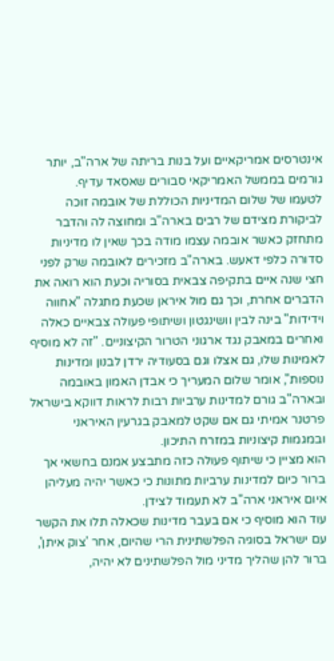אינטרסים אמריקאיים ועל בנות בריתה של ארה"ב, יותר גורמים בממשל האמריקאי סבורים שאסאד עדיף.
לטעמו של שלום המדיניות הכוללת של אובמה זוכה לביקורת מצידם של רבים בארה"ב ומחוצה לה והדבר מתחזק כאשר אובמה עצמו מודה בכך שאין לו מדיניות סדורה כלפי דאעש. בארה"ב מזכירים לאובמה שרק לפני חצי שנה איים בתקיפה צבאית בסוריה וכעת הוא רואה את הדברים אחרת, וכך גם מול איראן שכעת מתגלה "אחווה וידידות" בינה לבין וושינגטון ושיתופי פעולה צבאיים כאלה ואחרים במאבק נגד ארגוני הטרור הקיצוניים. "זה לא מוסיף לאמינות שלו, גם אצלו וגם בסעודיה ירדן לבנון ומדינות נוספות", אומר שלום המעריך כי אבדן האמון באובמה ובארה"ב גורם למדינות ערביות רבות לראות דווקא בישראל פרטנר אמיתי גם אם שקט למאבק בגרעין האיראני ובמגמות קיצוניות במזרח התיכון.
הוא מציין כי שיתוף פעולה כזה מתבצע אמנם בחשאי אך ברור כיום למדינות ערביות מתונות כי כאשר יהיה מעליהן איום איראני ארה"ב לא תעמוד לצידן.
עוד הוא מוסיף כי אם בעבר מדינות שכאלה תלו את הקשר עם ישראל בסוגיה הפלשתינית הרי שהיום, אחר 'צוק איתן', ברור להן שהליך מדיני מול הפלשתינים לא יהיה,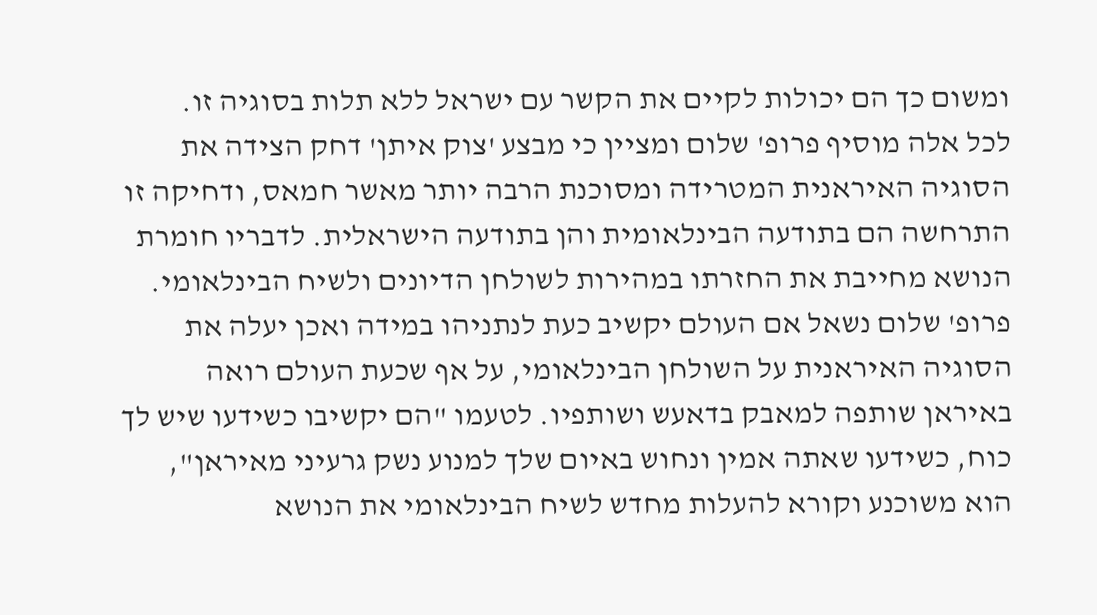ומשום כך הם יכולות לקיים את הקשר עם ישראל ללא תלות בסוגיה זו.
לכל אלה מוסיף פרופ' שלום ומציין כי מבצע 'צוק איתן' דחק הצידה את הסוגיה האיראנית המטרידה ומסוכנת הרבה יותר מאשר חמאס, ודחיקה זו התרחשה הם בתודעה הבינלאומית והן בתודעה הישראלית. לדבריו חומרת הנושא מחייבת את החזרתו במהירות לשולחן הדיונים ולשיח הבינלאומי.
פרופ' שלום נשאל אם העולם יקשיב כעת לנתניהו במידה ואכן יעלה את הסוגיה האיראנית על השולחן הבינלאומי, על אף שכעת העולם רואה באיראן שותפה למאבק בדאעש ושותפיו. לטעמו "הם יקשיבו כשידעו שיש לך כוח, כשידעו שאתה אמין ונחוש באיום שלך למנוע נשק גרעיני מאיראן", הוא משוכנע וקורא להעלות מחדש לשיח הבינלאומי את הנושא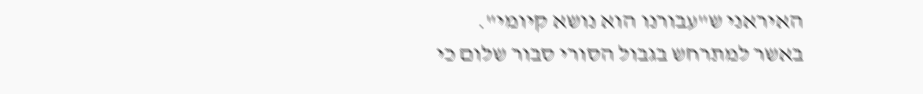האיראני ש"עבורנו הוא נושא קיומי".
באשר למתרחש בגבול הסורי סבור שלום כי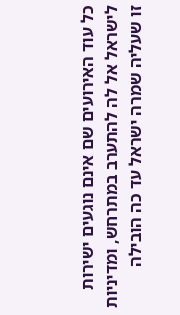כל עוד האירועים שם אינם נוגעים ישירות לישראל אל לה להתערב במתרחש, ומדיניות זו שעליה שמרה ישראל עד כה הובילה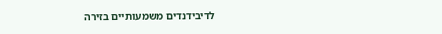לדיבידנדים משמעותיים בזירה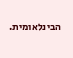הבינלאומית.